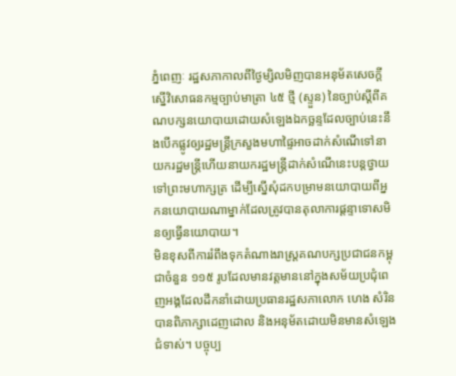ភ្នំពេញៈ រដ្ឋសភាកាលពីថ្ងៃម្សិលមិញបានអនុម័តសេចក្ដីស្នើវិសោធនកម្មច្បាប់មាត្រា ៤៥ ថ្មី (ស្ទួន) នៃច្បាប់ស្ដីពីគណបក្សនយោបាយដោយសំឡេងឯកច្ឆន្ទដែលច្បាប់នេះនឹងបើកផ្លូវឲ្យរដ្ឋមន្ត្រីក្រសួងមហាផ្ទៃអាចដាក់សំណើទៅនាយករដ្ឋមន្ត្រីហើយនាយករដ្ឋមន្ត្រីដាក់សំណើនេះបន្តថ្វាយទៅព្រះមហាក្សត្រ ដើម្បីស្នើសុំដកបម្រាមនយោបាយពីអ្នកនយោបាយណាម្នាក់ដែលត្រូវបានតុលាការផ្តន្ទាទោសមិនឲ្យធ្វើនយោបាយ។
មិនខុសពីការរំពឹងទុកតំណាងរាស្ត្រគណបក្សប្រជាជនកម្ពុជាចំនួន ១១៥ រូបដែលមានវត្តមាននៅក្នុងសម័យប្រជុំពេញអង្គដែលដឹកនាំដោយប្រធានរដ្ឋសភាលោក ហេង សំរិន បានពិភាក្សាដេញដោល និងអនុម័តដោយមិនមានសំឡេងជំទាស់។ បច្ចុប្ប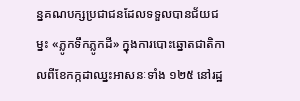ន្នគណបក្សប្រជាជនដែលទទួលបានជ័យជម្នះ «ភ្លូកទឹកភ្លូកដី» ក្នុងការបោះឆ្នោតជាតិកាលពីខែកក្កដាឈ្នះអាសនៈទាំង ១២៥ នៅរដ្ឋ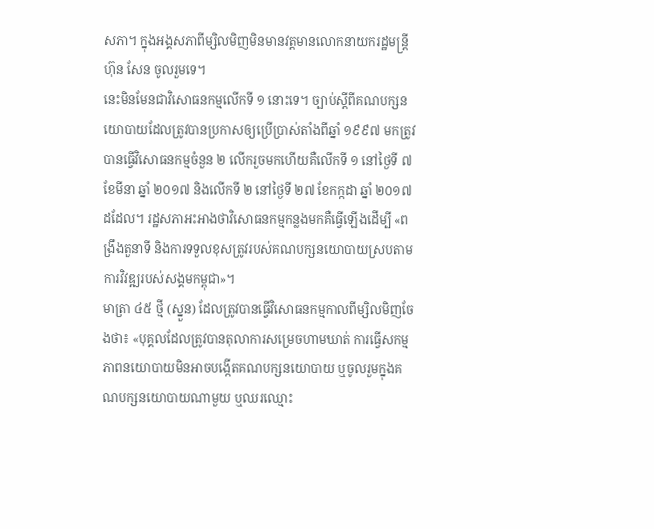សភា។ ក្នុងអង្គសភាពីម្សិលមិញមិនមានវត្តមានលោកនាយករដ្ឋមន្ត្រី ហ៊ុន សែន ចូលរួមទេ។
នេះមិនមែនជាវិសោធនកម្មលើកទី ១ នោះទេ។ ច្បាប់ស្ដីពីគណបក្សនយោបាយដែលត្រូវបានប្រកាសឲ្យប្រើប្រាស់តាំងពីឆ្នាំ ១៩៩៧ មកត្រូវបានធ្វើវិសោធនកម្មចំនួន ២ លើករួចមកហើយគឺលើកទី ១ នៅថ្ងៃទី ៧ ខែមីនា ឆ្នាំ ២០១៧ និងលើកទី ២ នៅថ្ងៃទី ២៧ ខែកក្កដា ឆ្នាំ ២០១៧ ដដែល។ រដ្ឋសភាអះអាងថាវិសោធនកម្មកន្លងមកគឺធ្វើឡើងដើម្បី «ពង្រឹងតួនាទី និងការទទួលខុសត្រូវរបស់គណបក្សនយោបាយស្របតាមការវិវឌ្ឍរបស់សង្គមកម្ពុជា»។
មាត្រា ៤៥ ថ្មី (ស្នួន) ដែលត្រូវបានធ្វើវិសោធនកម្មកាលពីម្សិលមិញចែងថា៖ «បុគ្គលដែលត្រូវបានតុលាការសម្រេចហាមឃាត់ ការធ្វើសកម្មភាពនយោបាយមិនអាចបង្កើតគណបក្សនយោបាយ ឬចូលរួមក្នុងគណបក្សនយោបាយណាមួយ ឬឈរឈ្មោះ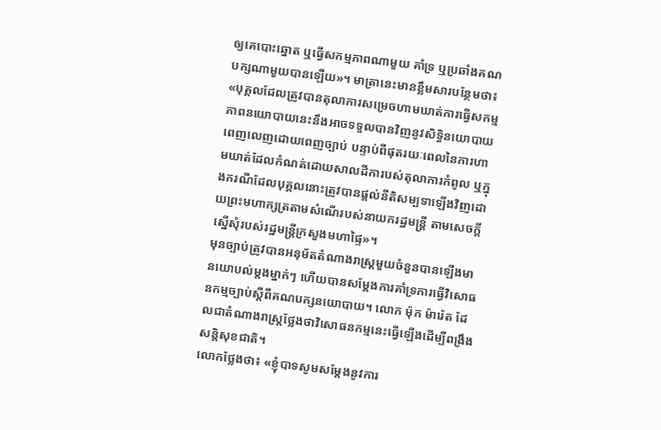ឲ្យគេបោះឆ្នោត ឬធ្វើសកម្មភាពណាមួយ គាំទ្រ ឬប្រឆាំងគណបក្សណាមួយបានឡើយ»។ មាត្រានេះមានខ្លឹមសារបន្ថែមថា៖ «បុគ្គលដែលត្រូវបានតុលាការសម្រេចហាមឃាត់ការធ្វើសកម្មភាពនយោបាយនេះនឹងអាចទទួលបានវិញនូវសិទ្ធិនយោបាយពេញលេញដោយពេញច្បាប់ បន្ទាប់ពីផុតរយៈពេលនៃការហាមឃាត់ដែលកំណត់ដោយសាលដីការបស់តុលាការកំពូល ឬក្នុងករណីដែលបុគ្គលនោះត្រូវបានផ្តល់នីតិសម្បទាឡើងវិញដោយព្រះមហាក្សត្រតាមសំណើរបស់នាយករដ្ឋមន្ត្រី តាមសេចក្តីស្នើសុំរបស់រដ្ឋមន្ត្រីក្រសួងមហាផ្ទៃ»។
មុនច្បាប់ត្រូវបានអនុម័តតំណាងរាស្ត្រមួយចំនួនបានឡើងមានយោបល់ម្ដងម្នាក់ៗ ហើយបានសម្តែងការគាំទ្រការធ្វើវិសោធនកម្មច្បាប់ស្ដីពីគណបក្សនយោបាយ។ លោក ម៉ុក ម៉ារ៉េត ដែលជាតំណាងរាស្ត្រថ្លែងថាវិសោធនកម្មនេះធ្វើឡើងដើម្បីពង្រឹងសន្តិសុខជាតិ។
លោកថ្លែងថា៖ «ខ្ញុំបាទសូមសម្តែងនូវការ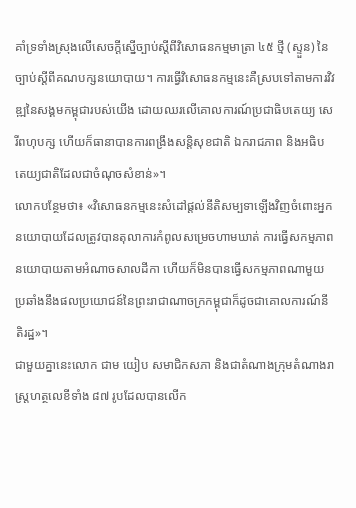គាំទ្រទាំងស្រុងលើសេចក្ដីស្នើច្បាប់ស្ដីពីវិសោធនកម្មមាត្រា ៤៥ ថ្មី (ស្ទួន) នៃច្បាប់ស្ដីពីគណបក្សនយោបាយ។ ការធ្វើវិសោធនកម្មនេះគឺស្របទៅតាមការវិវឌ្ឍនៃសង្គមកម្ពុជារបស់យើង ដោយឈរលើគោលការណ៍ប្រជាធិបតេយ្យ សេរីពហុបក្ស ហើយក៏ធានាបានការពង្រឹងសន្តិសុខជាតិ ឯករាជភាព និងអធិបតេយ្យជាតិដែលជាចំណុចសំខាន់»។
លោកបន្ថែមថា៖ «វិសោធនកម្មនេះសំដៅផ្តល់នីតិសម្បទាឡើងវិញចំពោះអ្នកនយោបាយដែលត្រូវបានតុលាការកំពូលសម្រេចហាមឃាត់ ការធ្វើសកម្មភាពនយោបាយតាមអំណាចសាលដីកា ហើយក៏មិនបានធ្វើសកម្មភាពណាមួយប្រឆាំងនឹងផលប្រយោជន៍នៃព្រះរាជាណាចក្រកម្ពុជាក៏ដូចជាគោលការណ៍នីតិរដ្ឋ»។
ជាមួយគ្នានេះលោក ជាម យៀប សមាជិកសភា និងជាតំណាងក្រុមតំណាងរាស្ត្រហត្ថលេខីទាំង ៨៧ រូបដែលបានលើក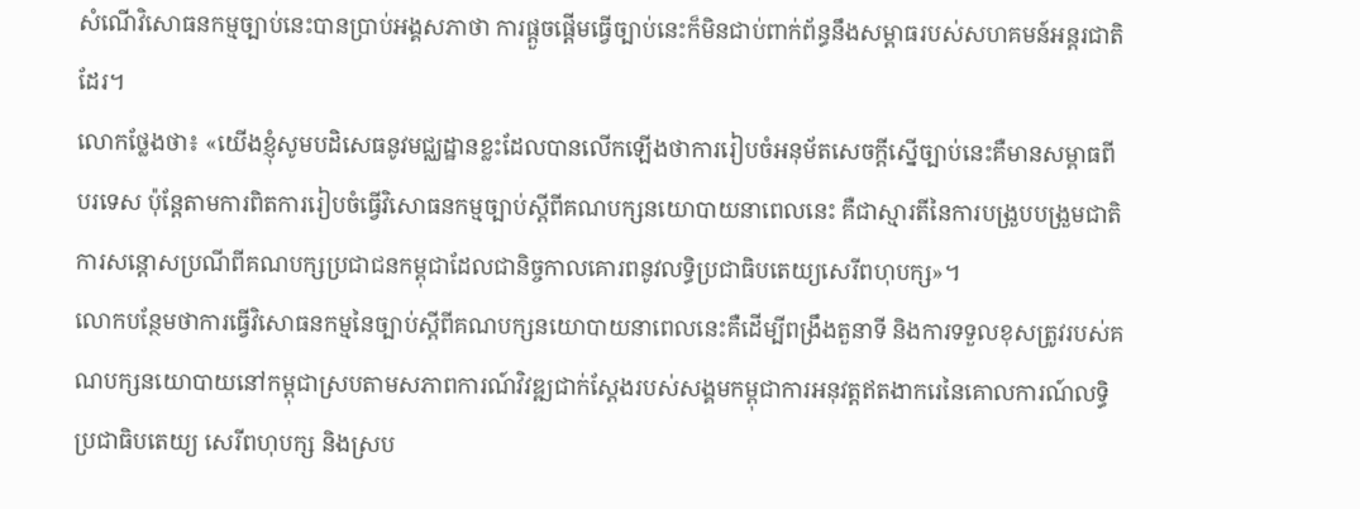សំណើវិសោធនកម្មច្បាប់នេះបានប្រាប់អង្គសភាថា ការផ្តួចផ្តើមធ្វើច្បាប់នេះក៏មិនជាប់ពាក់ព័ន្ធនឹងសម្ពាធរបស់សហគមន៍អន្តរជាតិដែរ។
លោកថ្លែងថា៖ «យើងខ្ញុំសូមបដិសេធនូវមជ្ឈដ្ឋានខ្លះដែលបានលើកឡើងថាការរៀបចំអនុម័តសេចក្ដីស្នើច្បាប់នេះគឺមានសម្ពាធពីបរទេស ប៉ុន្តែតាមការពិតការរៀបចំធ្វើវិសោធនកម្មច្បាប់ស្ដីពីគណបក្សនយោបាយនាពេលនេះ គឺជាស្មារតីនៃការបង្រួបបង្រួមជាតិ ការសន្តោសប្រណីពីគណបក្សប្រជាជនកម្ពុជាដែលជានិច្ចកាលគោរពនូវលទ្ធិប្រជាធិបតេយ្យសេរីពហុបក្ស»។
លោកបន្ថែមថាការធ្វើវិសោធនកម្មនៃច្បាប់ស្ដីពីគណបក្សនយោបាយនាពេលនេះគឺដើម្បីពង្រឹងតួនាទី និងការទទួលខុសត្រូវរបស់គណបក្សនយោបាយនៅកម្ពុជាស្របតាមសភាពការណ៍វិវឌ្ឍជាក់ស្ដែងរបស់សង្គមកម្ពុជាការអនុវត្តឥតងាករេនៃគោលការណ៍លទ្ធិប្រជាធិបតេយ្យ សេរីពហុបក្ស និងស្រប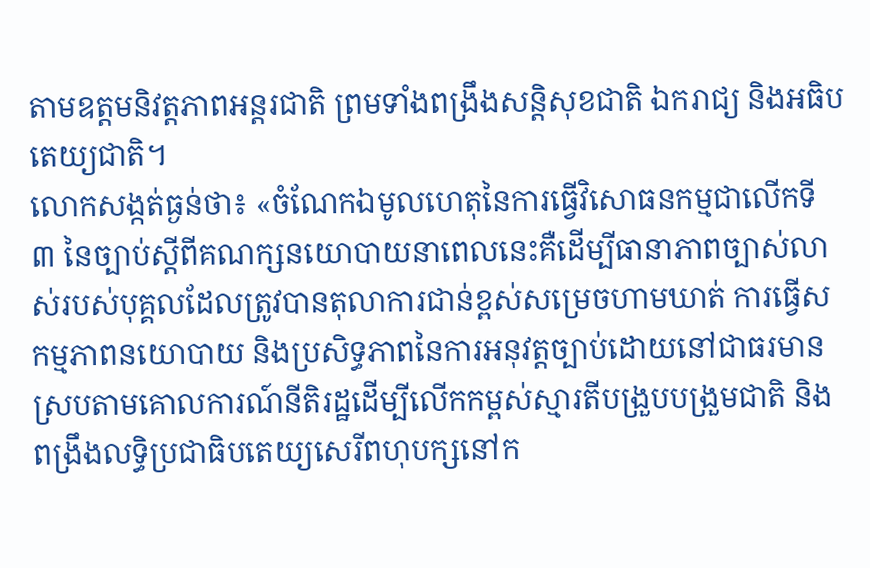តាមឧត្តមនិវត្តភាពអន្តរជាតិ ព្រមទាំងពង្រឹងសន្តិសុខជាតិ ឯករាជ្យ និងអធិបតេយ្យជាតិ។
លោកសង្កត់ធ្ងន់ថា៖ «ចំណែកឯមូលហេតុនៃការធ្វើវិសោធនកម្មជាលើកទី ៣ នៃច្បាប់ស្ដីពីគណក្សនយោបាយនាពេលនេះគឺដើម្បីធានាភាពច្បាស់លាស់របស់បុគ្គលដែលត្រូវបានតុលាការជាន់ខ្ពស់សម្រេចហាមឃាត់ ការធ្វើសកម្មភាពនយោបាយ និងប្រសិទ្ធភាពនៃការអនុវត្តច្បាប់ដោយនៅជាធរមានស្របតាមគោលការណ៍នីតិរដ្ឋដើម្បីលើកកម្ពស់ស្មារតីបង្រួបបង្រួមជាតិ និងពង្រឹងលទ្ធិប្រជាធិបតេយ្យសេរីពហុបក្សនៅក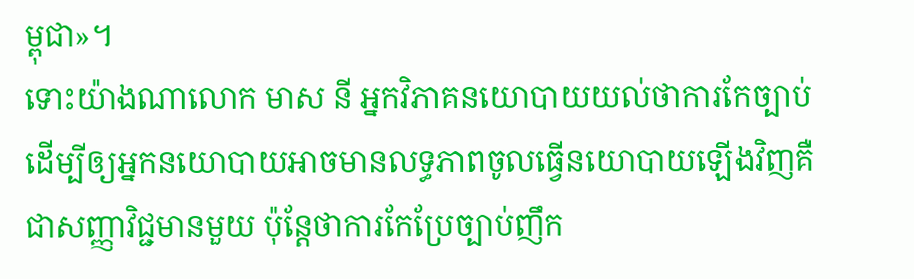ម្ពុជា»។
ទោះយ៉ាងណាលោក មាស នី អ្នកវិភាគនយោបាយយល់ថាការកែច្បាប់ដើម្បីឲ្យអ្នកនយោបាយអាចមានលទ្ធភាពចូលធ្វើនយោបាយឡើងវិញគឺជាសញ្ញាវិជ្ជមានមួយ ប៉ុន្តែថាការកែប្រែច្បាប់ញឹក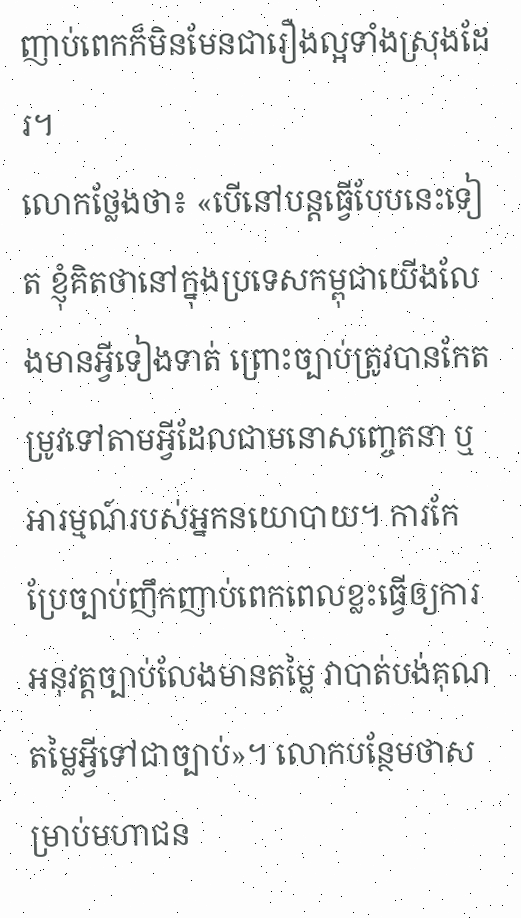ញាប់ពេកក៏មិនមែនជារឿងល្អទាំងស្រុងដែរ។
លោកថ្លែងថា៖ «បើនៅបន្តធ្វើបែបនេះទៀត ខ្ញុំគិតថានៅក្នុងប្រទេសកម្ពុជាយើងលែងមានអ្វីទៀងទាត់ ព្រោះច្បាប់ត្រូវបានកែតម្រូវទៅតាមអ្វីដែលជាមនោសញ្ចេតនា ឬអារម្មណ៍របស់អ្នកនយោបាយ។ ការកែប្រែច្បាប់ញឹកញាប់ពេកពេលខ្លះធ្វើឲ្យការអនុវត្តច្បាប់លែងមានតម្លៃ វាបាត់បង់គុណតម្លៃអ្វីទៅជាច្បាប់»។ លោកបន្ថែមថាសម្រាប់មហាជន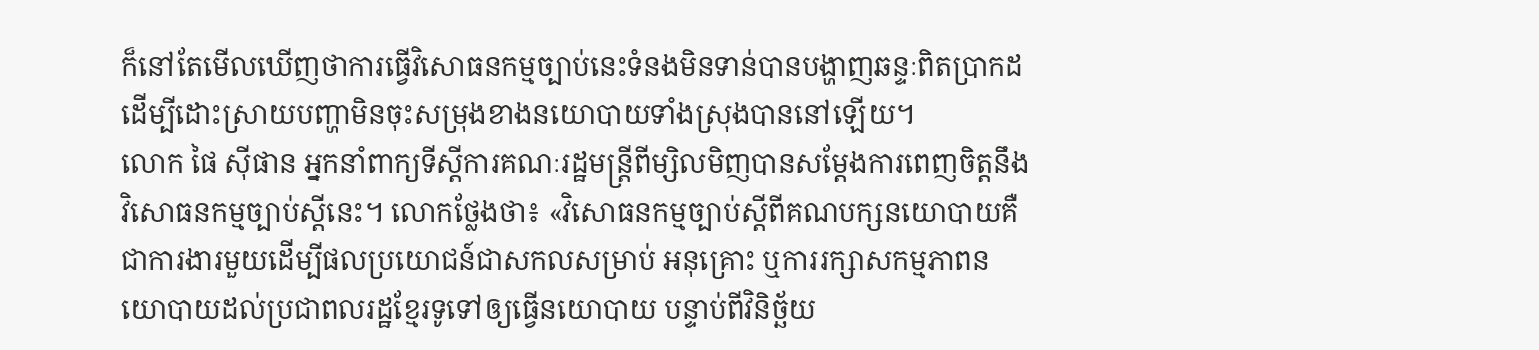ក៏នៅតែមើលឃើញថាការធ្វើវិសោធនកម្មច្បាប់នេះទំនងមិនទាន់បានបង្ហាញឆន្ទៈពិតប្រាកដ ដើម្បីដោះស្រាយបញ្ហាមិនចុះសម្រុងខាងនយោបាយទាំងស្រុងបាននៅឡើយ។
លោក ផៃ ស៊ីផាន អ្នកនាំពាក្យទីស្ដីការគណៈរដ្ឋមន្ត្រីពីម្សិលមិញបានសម្តែងការពេញចិត្តនឹងវិសោធនកម្មច្បាប់ស្ដីនេះ។ លោកថ្លែងថា៖ «វិសោធនកម្មច្បាប់ស្ដីពីគណបក្សនយោបាយគឺជាការងារមួយដើម្បីផលប្រយោជន៍ជាសកលសម្រាប់ អនុគ្រោះ ឬការរក្សាសកម្មភាពនយោបាយដល់ប្រជាពលរដ្ឋខ្មែរទូទៅឲ្យធ្វើនយោបាយ បន្ទាប់ពីវិនិច្ឆ័យ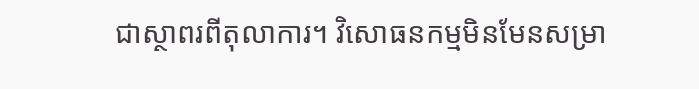ជាស្ថាពរពីតុលាការ។ វិសោធនកម្មមិនមែនសម្រា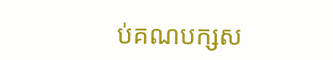ប់គណបក្សស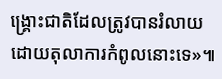ង្គ្រោះជាតិដែលត្រូវបានរំលាយដោយតុលាការកំពូលនោះទេ»៕